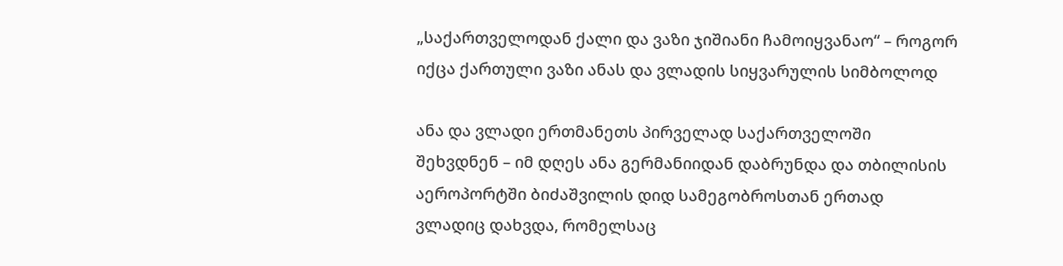„საქართველოდან ქალი და ვაზი ჯიშიანი ჩამოიყვანაო“ – როგორ იქცა ქართული ვაზი ანას და ვლადის სიყვარულის სიმბოლოდ

ანა და ვლადი ერთმანეთს პირველად საქართველოში შეხვდნენ – იმ დღეს ანა გერმანიიდან დაბრუნდა და თბილისის აეროპორტში ბიძაშვილის დიდ სამეგობროსთან ერთად ვლადიც დახვდა, რომელსაც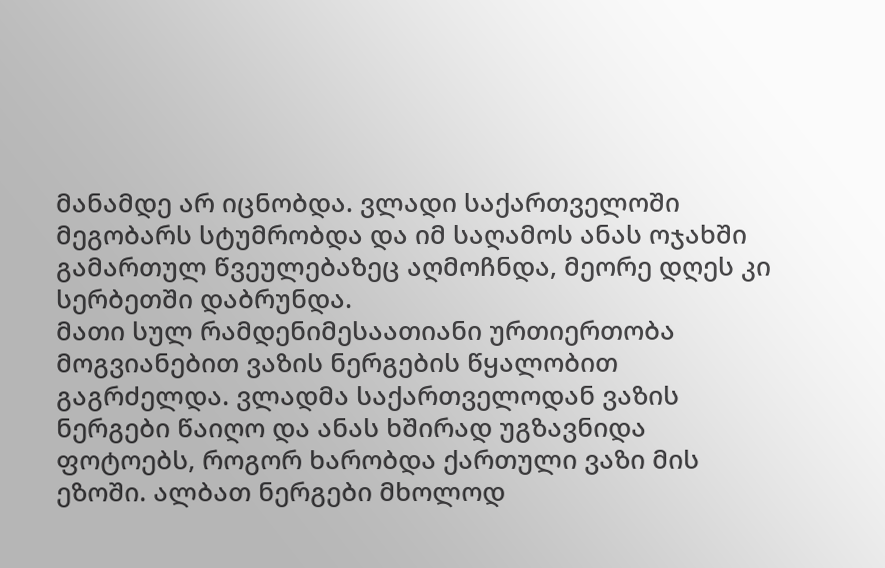მანამდე არ იცნობდა. ვლადი საქართველოში მეგობარს სტუმრობდა და იმ საღამოს ანას ოჯახში გამართულ წვეულებაზეც აღმოჩნდა, მეორე დღეს კი სერბეთში დაბრუნდა.
მათი სულ რამდენიმესაათიანი ურთიერთობა მოგვიანებით ვაზის ნერგების წყალობით გაგრძელდა. ვლადმა საქართველოდან ვაზის ნერგები წაიღო და ანას ხშირად უგზავნიდა ფოტოებს, როგორ ხარობდა ქართული ვაზი მის ეზოში. ალბათ ნერგები მხოლოდ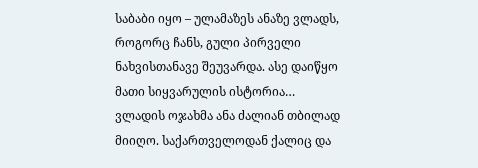საბაბი იყო – ულამაზეს ანაზე ვლადს, როგორც ჩანს, გული პირველი ნახვისთანავე შეუვარდა. ასე დაიწყო მათი სიყვარულის ისტორია…
ვლადის ოჯახმა ანა ძალიან თბილად მიიღო. საქართველოდან ქალიც და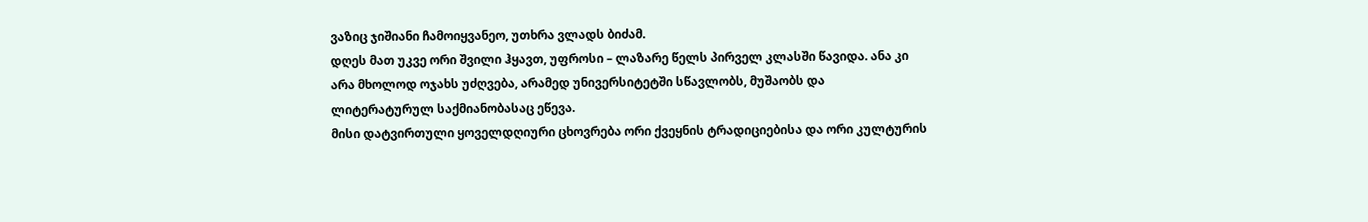ვაზიც ჯიშიანი ჩამოიყვანეო, უთხრა ვლადს ბიძამ.
დღეს მათ უკვე ორი შვილი ჰყავთ, უფროსი – ლაზარე წელს პირველ კლასში წავიდა. ანა კი არა მხოლოდ ოჯახს უძღვება, არამედ უნივერსიტეტში სწავლობს, მუშაობს და ლიტერატურულ საქმიანობასაც ეწევა.
მისი დატვირთული ყოველდღიური ცხოვრება ორი ქვეყნის ტრადიციებისა და ორი კულტურის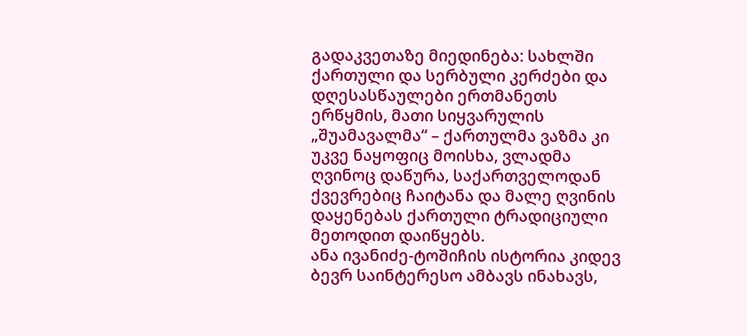გადაკვეთაზე მიედინება: სახლში ქართული და სერბული კერძები და დღესასწაულები ერთმანეთს ერწყმის, მათი სიყვარულის „შუამავალმა“ – ქართულმა ვაზმა კი უკვე ნაყოფიც მოისხა, ვლადმა ღვინოც დაწურა, საქართველოდან ქვევრებიც ჩაიტანა და მალე ღვინის დაყენებას ქართული ტრადიციული მეთოდით დაიწყებს.
ანა ივანიძე-ტოშიჩის ისტორია კიდევ ბევრ საინტერესო ამბავს ინახავს,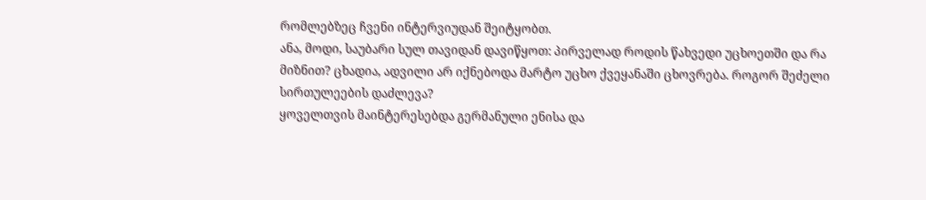რომლებზეც ჩვენი ინტერვიუდან შეიტყობთ.
ანა, მოდი, საუბარი სულ თავიდან დავიწყოთ: პირველად როდის წახვედი უცხოეთში და რა მიზნით? ცხადია, ადვილი არ იქნებოდა მარტო უცხო ქვეყანაში ცხოვრება. როგორ შეძელი სირთულეების დაძლევა?
ყოველთვის მაინტერესებდა გერმანული ენისა და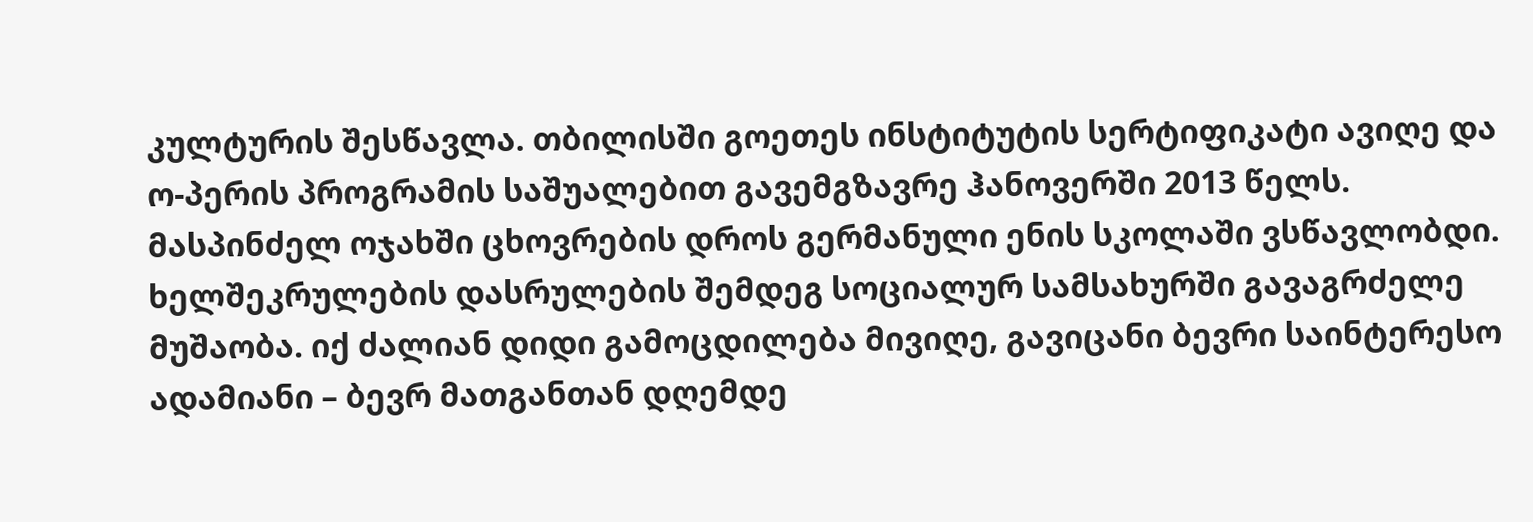კულტურის შესწავლა. თბილისში გოეთეს ინსტიტუტის სერტიფიკატი ავიღე და ო-პერის პროგრამის საშუალებით გავემგზავრე ჰანოვერში 2013 წელს. მასპინძელ ოჯახში ცხოვრების დროს გერმანული ენის სკოლაში ვსწავლობდი. ხელშეკრულების დასრულების შემდეგ სოციალურ სამსახურში გავაგრძელე მუშაობა. იქ ძალიან დიდი გამოცდილება მივიღე, გავიცანი ბევრი საინტერესო ადამიანი – ბევრ მათგანთან დღემდე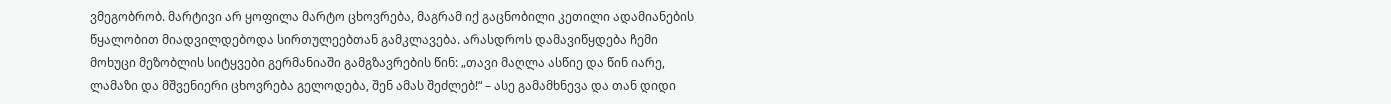ვმეგობრობ. მარტივი არ ყოფილა მარტო ცხოვრება, მაგრამ იქ გაცნობილი კეთილი ადამიანების წყალობით მიადვილდებოდა სირთულეებთან გამკლავება. არასდროს დამავიწყდება ჩემი მოხუცი მეზობლის სიტყვები გერმანიაში გამგზავრების წინ: „თავი მაღლა ასწიე და წინ იარე, ლამაზი და მშვენიერი ცხოვრება გელოდება, შენ ამას შეძლებ!“ – ასე გამამხნევა და თან დიდი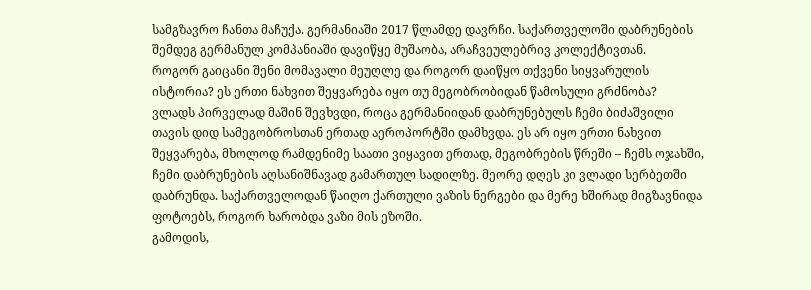სამგზავრო ჩანთა მაჩუქა. გერმანიაში 2017 წლამდე დავრჩი. საქართველოში დაბრუნების შემდეგ გერმანულ კომპანიაში დავიწყე მუშაობა, არაჩვეულებრივ კოლექტივთან.
როგორ გაიცანი შენი მომავალი მეუღლე და როგორ დაიწყო თქვენი სიყვარულის ისტორია? ეს ერთი ნახვით შეყვარება იყო თუ მეგობრობიდან წამოსული გრძნობა?
ვლადს პირველად მაშინ შევხვდი, როცა გერმანიიდან დაბრუნებულს ჩემი ბიძაშვილი თავის დიდ სამეგობროსთან ერთად აეროპორტში დამხვდა. ეს არ იყო ერთი ნახვით შეყვარება, მხოლოდ რამდენიმე საათი ვიყავით ერთად, მეგობრების წრეში – ჩემს ოჯახში, ჩემი დაბრუნების აღსანიშნავად გამართულ სადილზე. მეორე დღეს კი ვლადი სერბეთში დაბრუნდა. საქართველოდან წაიღო ქართული ვაზის ნერგები და მერე ხშირად მიგზავნიდა ფოტოებს, როგორ ხარობდა ვაზი მის ეზოში.
გამოდის,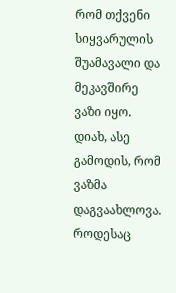რომ თქვენი სიყვარულის შუამავალი და მეკავშირე ვაზი იყო.
დიახ, ასე გამოდის, რომ ვაზმა დაგვაახლოვა.
როდესაც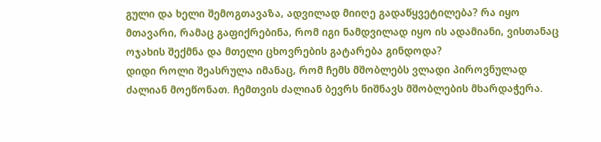გული და ხელი შემოგთავაზა, ადვილად მიიღე გადაწყვეტილება? რა იყო მთავარი, რამაც გაფიქრებინა, რომ იგი ნამდვილად იყო ის ადამიანი, ვისთანაც ოჯახის შექმნა და მთელი ცხოვრების გატარება გინდოდა?
დიდი როლი შეასრულა იმანაც, რომ ჩემს მშობლებს ვლადი პიროვნულად ძალიან მოეწონათ. ჩემთვის ძალიან ბევრს ნიშნავს მშობლების მხარდაჭერა.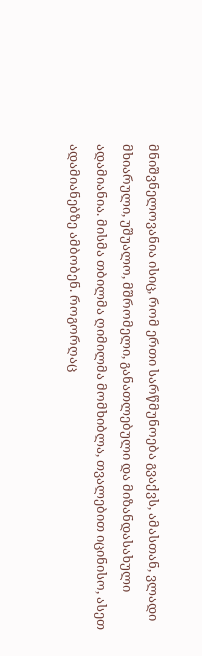მნიშვნელოვანია ისიც, რომ ერთი სარწმუნოება გვაქვს, ამასთან, ვლადი მხიარული, უშუალო, მშრომელი, განათლებული და მიზანდასახული ადამიანია. მისმა თბილმა ღიმილმა მომხიბლა, თვალებით იცინისო, ასეთ ადამიანებზე ამბობენ. როგორღაც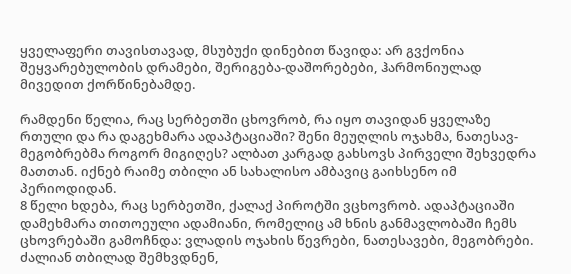ყველაფერი თავისთავად, მსუბუქი დინებით წავიდა: არ გვქონია შეყვარებულობის დრამები, შერიგება-დაშორებები, ჰარმონიულად მივედით ქორწინებამდე.

რამდენი წელია, რაც სერბეთში ცხოვრობ, რა იყო თავიდან ყველაზე რთული და რა დაგეხმარა ადაპტაციაში? შენი მეუღლის ოჯახმა, ნათესავ-მეგობრებმა როგორ მიგიღეს? ალბათ კარგად გახსოვს პირველი შეხვედრა მათთან. იქნებ რაიმე თბილი ან სახალისო ამბავიც გაიხსენო იმ პერიოდიდან.
8 წელი ხდება, რაც სერბეთში, ქალაქ პიროტში ვცხოვრობ. ადაპტაციაში დამეხმარა თითოეული ადამიანი, რომელიც ამ ხნის განმავლობაში ჩემს ცხოვრებაში გამოჩნდა: ვლადის ოჯახის წევრები, ნათესავები, მეგობრები. ძალიან თბილად შემხვდნენ,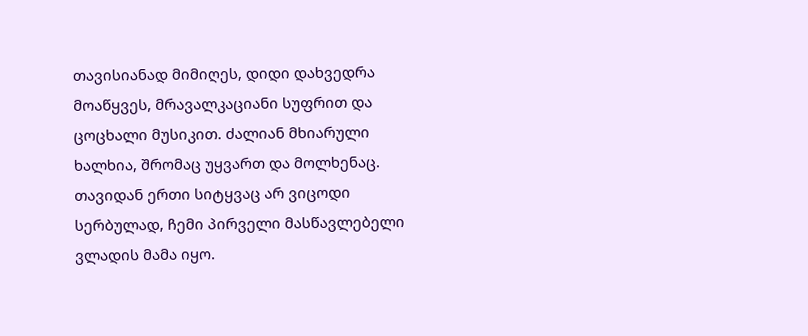თავისიანად მიმიღეს, დიდი დახვედრა მოაწყვეს, მრავალკაციანი სუფრით და ცოცხალი მუსიკით. ძალიან მხიარული ხალხია, შრომაც უყვართ და მოლხენაც.
თავიდან ერთი სიტყვაც არ ვიცოდი სერბულად, ჩემი პირველი მასწავლებელი ვლადის მამა იყო.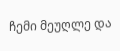ჩემი მეუღლე და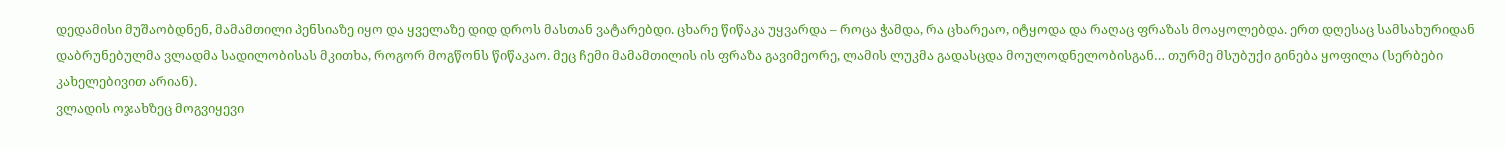დედამისი მუშაობდნენ, მამამთილი პენსიაზე იყო და ყველაზე დიდ დროს მასთან ვატარებდი. ცხარე წიწაკა უყვარდა – როცა ჭამდა, რა ცხარეაო, იტყოდა და რაღაც ფრაზას მოაყოლებდა. ერთ დღესაც სამსახურიდან დაბრუნებულმა ვლადმა სადილობისას მკითხა, როგორ მოგწონს წიწაკაო. მეც ჩემი მამამთილის ის ფრაზა გავიმეორე, ლამის ლუკმა გადასცდა მოულოდნელობისგან… თურმე მსუბუქი გინება ყოფილა (სერბები კახელებივით არიან).
ვლადის ოჯახზეც მოგვიყევი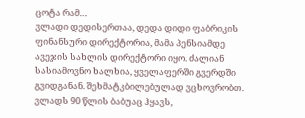ცოტა რამ…
ვლადი დედისერთაა, დედა დიდი ფაბრიკის ფინანსური დირექტორია, მამა პენსიამდე ავეჯის სახლის დირექტორი იყო. ძალიან სასიამოვნო ხალხია, ყველაფერში გვერდში გვიდგანან. შეხმატკბილებულად ვცხოვრობთ. ვლადს 90 წლის ბაბუაც ჰყავს,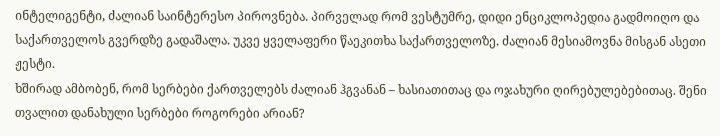ინტელიგენტი, ძალიან საინტერესო პიროვნება. პირველად რომ ვესტუმრე, დიდი ენციკლოპედია გადმოიღო და საქართველოს გვერდზე გადაშალა. უკვე ყველაფერი წაეკითხა საქართველოზე. ძალიან მესიამოვნა მისგან ასეთი ჟესტი.
ხშირად ამბობენ, რომ სერბები ქართველებს ძალიან ჰგვანან – ხასიათითაც და ოჯახური ღირებულებებითაც. შენი თვალით დანახული სერბები როგორები არიან?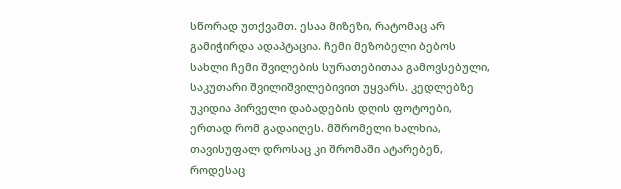სწორად უთქვამთ. ესაა მიზეზი, რატომაც არ გამიჭირდა ადაპტაცია. ჩემი მეზობელი ბებოს სახლი ჩემი შვილების სურათებითაა გამოვსებული, საკუთარი შვილიშვილებივით უყვარს. კედლებზე უკიდია პირველი დაბადების დღის ფოტოები, ერთად რომ გადაიღეს. მშრომელი ხალხია, თავისუფალ დროსაც კი შრომაში ატარებენ, როდესაც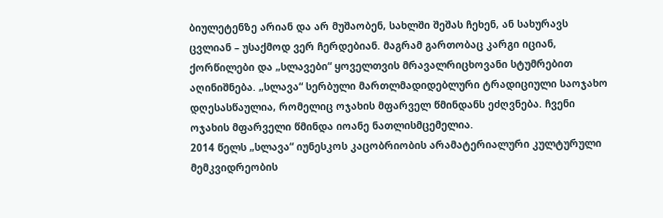ბიულეტენზე არიან და არ მუშაობენ, სახლში შეშას ჩეხენ, ან სახურავს ცვლიან – უსაქმოდ ვერ ჩერდებიან. მაგრამ გართობაც კარგი იციან, ქორწილები და „სლავები“ ყოველთვის მრავალრიცხოვანი სტუმრებით აღინიშნება. „სლავა“ სერბული მართლმადიდებლური ტრადიციული საოჯახო დღესასწაულია, რომელიც ოჯახის მფარველ წმინდანს ეძღვნება. ჩვენი ოჯახის მფარველი წმინდა იოანე ნათლისმცემელია.
2014 წელს „სლავა“ იუნესკოს კაცობრიობის არამატერიალური კულტურული მემკვიდრეობის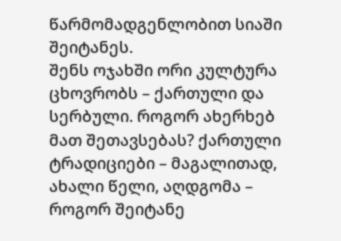წარმომადგენლობით სიაში შეიტანეს.
შენს ოჯახში ორი კულტურა ცხოვრობს – ქართული და სერბული. როგორ ახერხებ მათ შეთავსებას? ქართული ტრადიციები – მაგალითად, ახალი წელი, აღდგომა – როგორ შეიტანე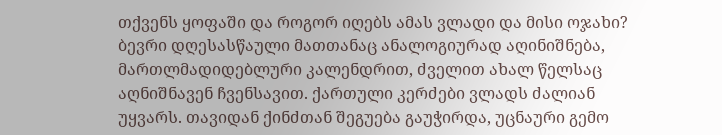თქვენს ყოფაში და როგორ იღებს ამას ვლადი და მისი ოჯახი?
ბევრი დღესასწაული მათთანაც ანალოგიურად აღინიშნება, მართლმადიდებლური კალენდრით, ძველით ახალ წელსაც აღნიშნავენ ჩვენსავით. ქართული კერძები ვლადს ძალიან უყვარს. თავიდან ქინძთან შეგუება გაუჭირდა, უცნაური გემო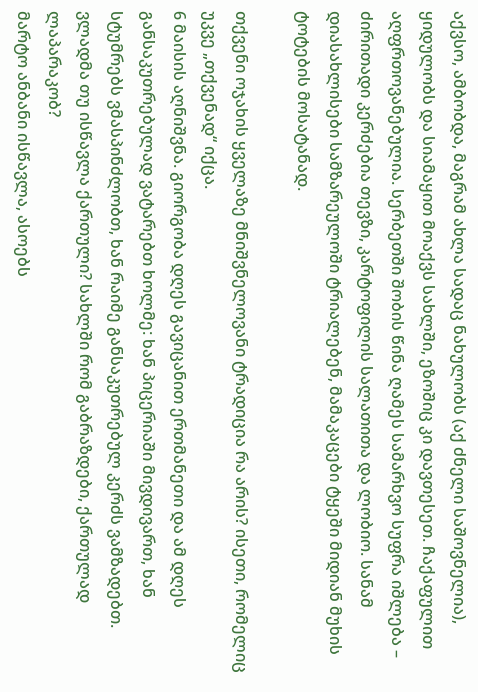აქვსო, ამბობდა, მაგრამ ახლა სადაც ნახულობს (აქ ძნელი საშოვნელია), ყიდულობს და სიამაყით მოაქვს სახლში, ეზოშიც კი დავთესეთ. ჩაქაფულით აღფრთოვანებულია. სერბეთში შობის წინა ღამეს სამარხვო სუფრა იშლება – ძირითადი კერძებია თევზი, კარტოფილის სალათითა და ლობიო. სანამ დიასახლისები სამზარეულოში ტრიალებენ, მამაკაცები ტყეში მიდიან მუხის ტოტების მოსატანად.

თქვენი ოჯახის ყველაზე მნიშვნელოვანი ტრადიცია რა არის? ისეთი, რომელიც უკვე „თქვენად“ იქცა.
6 მაისის აღნიშვნა. გიორგობა დღეს გავიცანით ერთმანეთი და ამ დღეს განსაკუთრებულად ვატარებთ ხოლმე: ხან პიცერიაში მივდივართ, ხან სტუმრებს ვმასპინძლობთ, ხან რაიმე განსაკუთრებულ კერძს ვამზადებთ.
ვლადმა თუ ისწავლა ქართული? სახლში რომ გაბრაზდები, ქართულად ლაპარაკობ?
მარტო ანბანი ისწავლა, ასოებს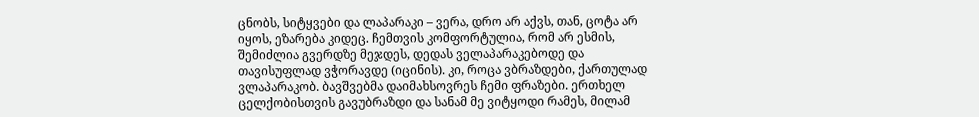ცნობს, სიტყვები და ლაპარაკი – ვერა, დრო არ აქვს, თან, ცოტა არ იყოს, ეზარება კიდეც. ჩემთვის კომფორტულია, რომ არ ესმის, შემიძლია გვერდზე მეჯდეს, დედას ველაპარაკებოდე და თავისუფლად ვჭორავდე (იცინის). კი, როცა ვბრაზდები, ქართულად ვლაპარაკობ. ბავშვებმა დაიმახსოვრეს ჩემი ფრაზები. ერთხელ ცელქობისთვის გავუბრაზდი და სანამ მე ვიტყოდი რამეს, მილამ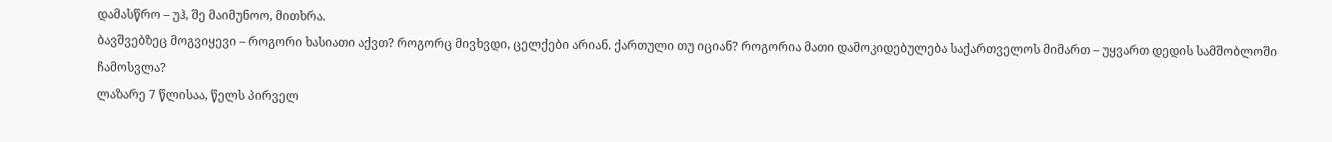დამასწრო – უჰ, შე მაიმუნოო, მითხრა.
ბავშვებზეც მოგვიყევი – როგორი ხასიათი აქვთ? როგორც მივხვდი, ცელქები არიან. ქართული თუ იციან? როგორია მათი დამოკიდებულება საქართველოს მიმართ – უყვართ დედის სამშობლოში ჩამოსვლა?
ლაზარე 7 წლისაა, წელს პირველ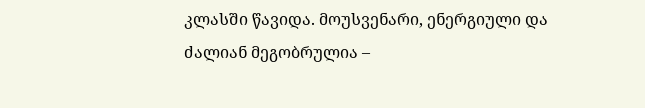კლასში წავიდა. მოუსვენარი, ენერგიული და ძალიან მეგობრულია –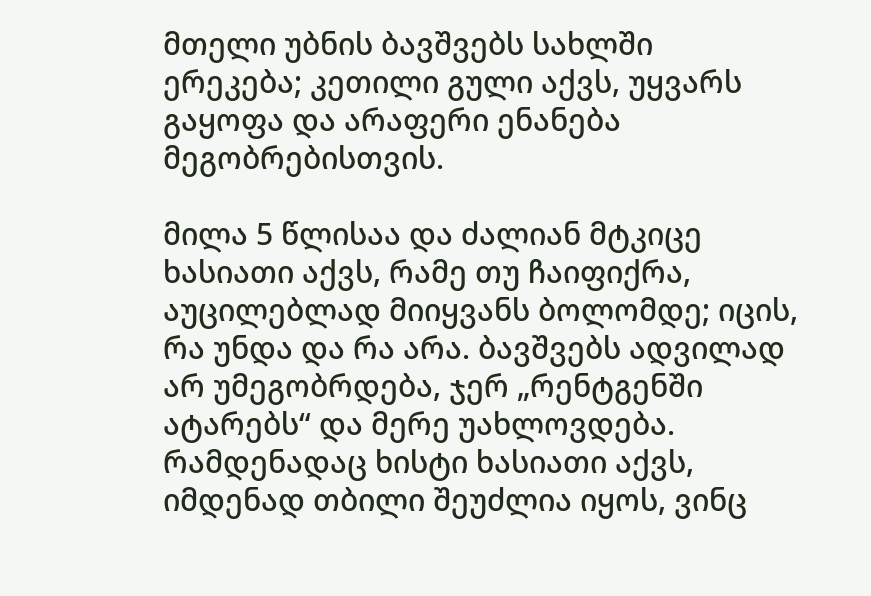მთელი უბნის ბავშვებს სახლში ერეკება; კეთილი გული აქვს, უყვარს გაყოფა და არაფერი ენანება მეგობრებისთვის.

მილა 5 წლისაა და ძალიან მტკიცე ხასიათი აქვს, რამე თუ ჩაიფიქრა, აუცილებლად მიიყვანს ბოლომდე; იცის, რა უნდა და რა არა. ბავშვებს ადვილად არ უმეგობრდება, ჯერ „რენტგენში ატარებს“ და მერე უახლოვდება. რამდენადაც ხისტი ხასიათი აქვს, იმდენად თბილი შეუძლია იყოს, ვინც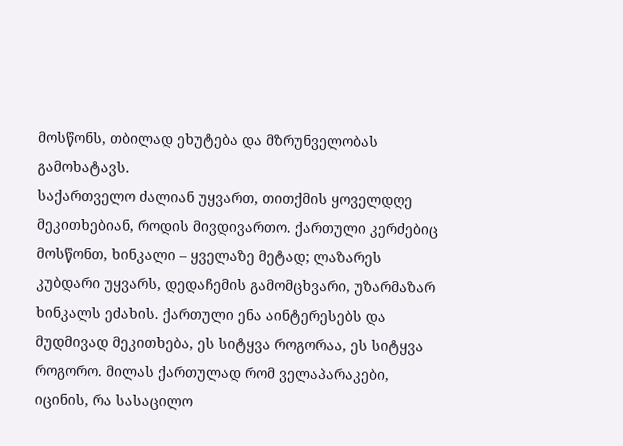მოსწონს, თბილად ეხუტება და მზრუნველობას გამოხატავს.
საქართველო ძალიან უყვართ, თითქმის ყოველდღე მეკითხებიან, როდის მივდივართო. ქართული კერძებიც მოსწონთ, ხინკალი – ყველაზე მეტად; ლაზარეს კუბდარი უყვარს, დედაჩემის გამომცხვარი, უზარმაზარ ხინკალს ეძახის. ქართული ენა აინტერესებს და მუდმივად მეკითხება, ეს სიტყვა როგორაა, ეს სიტყვა როგორო. მილას ქართულად რომ ველაპარაკები, იცინის, რა სასაცილო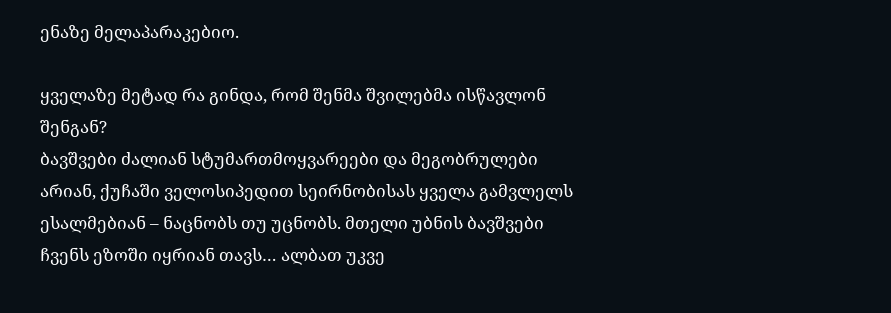ენაზე მელაპარაკებიო.

ყველაზე მეტად რა გინდა, რომ შენმა შვილებმა ისწავლონ შენგან?
ბავშვები ძალიან სტუმართმოყვარეები და მეგობრულები არიან, ქუჩაში ველოსიპედით სეირნობისას ყველა გამვლელს ესალმებიან – ნაცნობს თუ უცნობს. მთელი უბნის ბავშვები ჩვენს ეზოში იყრიან თავს… ალბათ უკვე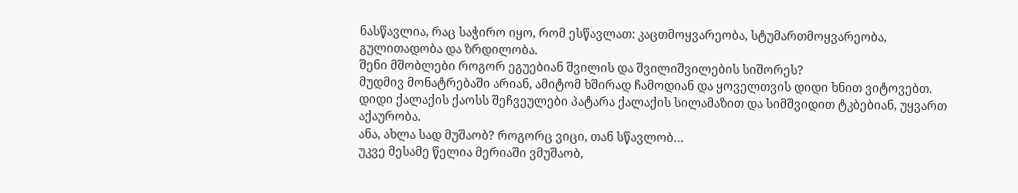ნასწავლია, რაც საჭირო იყო, რომ ესწავლათ: კაცთმოყვარეობა, სტუმართმოყვარეობა, გულითადობა და ზრდილობა.
შენი მშობლები როგორ ეგუებიან შვილის და შვილიშვილების სიშორეს?
მუდმივ მონატრებაში არიან, ამიტომ ხშირად ჩამოდიან და ყოველთვის დიდი ხნით ვიტოვებთ. დიდი ქალაქის ქაოსს შეჩვეულები პატარა ქალაქის სილამაზით და სიმშვიდით ტკბებიან, უყვართ აქაურობა.
ანა, ახლა სად მუშაობ? როგორც ვიცი, თან სწავლობ…
უკვე მესამე წელია მერიაში ვმუშაობ,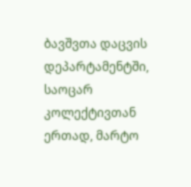ბავშვთა დაცვის დეპარტამენტში, საოცარ კოლექტივთან ერთად, მარტო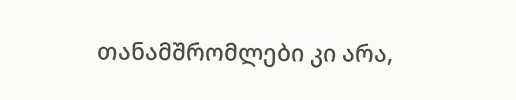თანამშრომლები კი არა,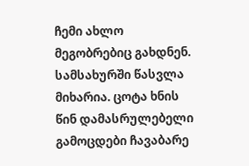ჩემი ახლო მეგობრებიც გახდნენ. სამსახურში წასვლა მიხარია. ცოტა ხნის წინ დამასრულებელი გამოცდები ჩავაბარე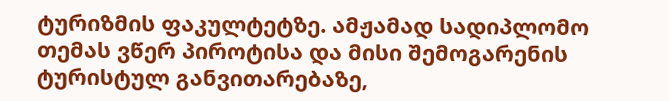ტურიზმის ფაკულტეტზე. ამჟამად სადიპლომო თემას ვწერ პიროტისა და მისი შემოგარენის ტურისტულ განვითარებაზე,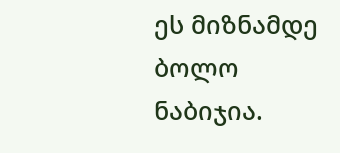ეს მიზნამდე ბოლო ნაბიჯია.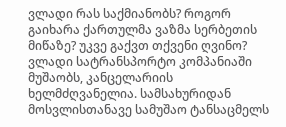ვლადი რას საქმიანობს? როგორ გაიხარა ქართულმა ვაზმა სერბეთის მიწაზე? უკვე გაქვთ თქვენი ღვინო?
ვლადი სატრანსპორტო კომპანიაში მუშაობს, კანცელარიის ხელმძღვანელია. სამსახურიდან მოსვლისთანავე სამუშაო ტანსაცმელს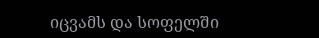იცვამს და სოფელში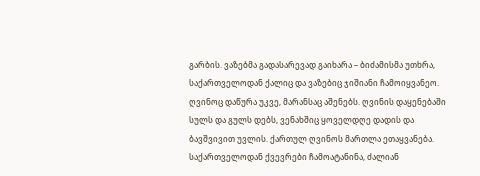გარბის. ვაზებმა გადასარევად გაიხარა – ბიძამისმა უთხრა, საქართველოდან ქალიც და ვაზებიც ჯიშიანი ჩამოიყვანეო. ღვინოც დაწურა უკვე, მარანსაც აშენებს. ღვინის დაყენებაში სულს და გულს დებს, ვენახშიც ყოველდღე დადის და ბავშვივით უვლის. ქართულ ღვინოს მართლა ეთაყვანება. საქართველოდან ქვევრები ჩამოატანინა, ძალიან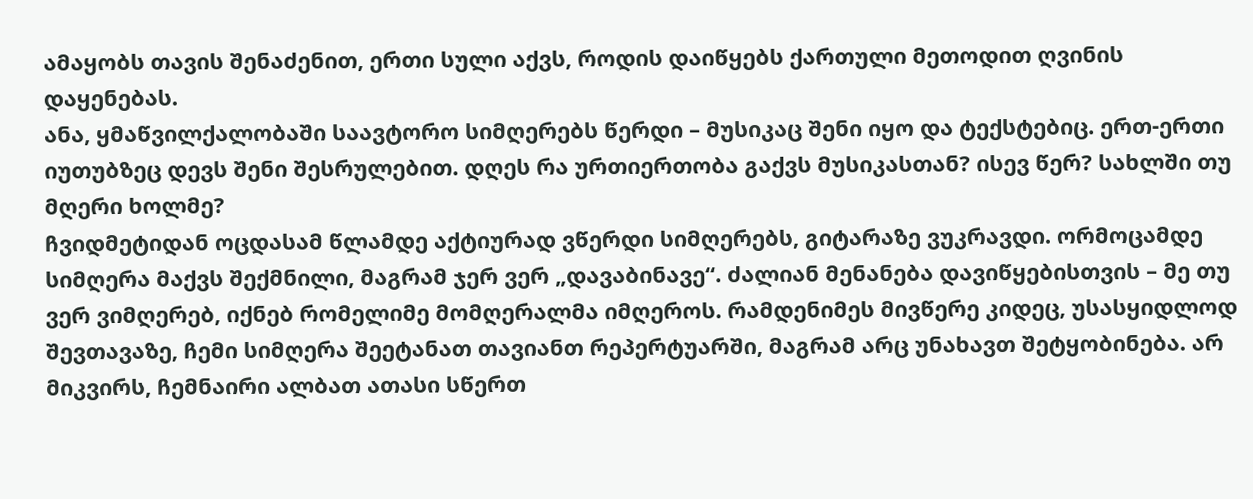ამაყობს თავის შენაძენით, ერთი სული აქვს, როდის დაიწყებს ქართული მეთოდით ღვინის დაყენებას.
ანა, ყმაწვილქალობაში საავტორო სიმღერებს წერდი – მუსიკაც შენი იყო და ტექსტებიც. ერთ-ერთი იუთუბზეც დევს შენი შესრულებით. დღეს რა ურთიერთობა გაქვს მუსიკასთან? ისევ წერ? სახლში თუ მღერი ხოლმე?
ჩვიდმეტიდან ოცდასამ წლამდე აქტიურად ვწერდი სიმღერებს, გიტარაზე ვუკრავდი. ორმოცამდე სიმღერა მაქვს შექმნილი, მაგრამ ჯერ ვერ „დავაბინავე“. ძალიან მენანება დავიწყებისთვის – მე თუ ვერ ვიმღერებ, იქნებ რომელიმე მომღერალმა იმღეროს. რამდენიმეს მივწერე კიდეც, უსასყიდლოდ შევთავაზე, ჩემი სიმღერა შეეტანათ თავიანთ რეპერტუარში, მაგრამ არც უნახავთ შეტყობინება. არ მიკვირს, ჩემნაირი ალბათ ათასი სწერთ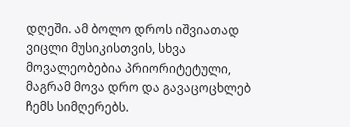დღეში. ამ ბოლო დროს იშვიათად ვიცლი მუსიკისთვის, სხვა მოვალეობებია პრიორიტეტული, მაგრამ მოვა დრო და გავაცოცხლებ ჩემს სიმღერებს.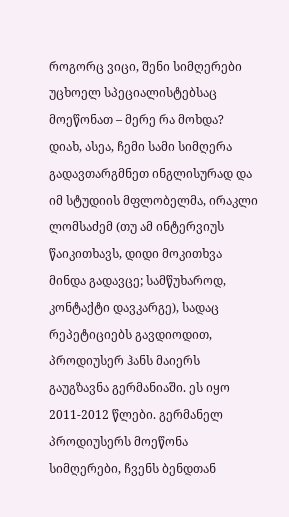როგორც ვიცი, შენი სიმღერები უცხოელ სპეციალისტებსაც მოეწონათ – მერე რა მოხდა?
დიახ, ასეა, ჩემი სამი სიმღერა გადავთარგმნეთ ინგლისურად და იმ სტუდიის მფლობელმა, ირაკლი ლომსაძემ (თუ ამ ინტერვიუს წაიკითხავს, დიდი მოკითხვა მინდა გადავცე; სამწუხაროდ, კონტაქტი დავკარგე), სადაც რეპეტიციებს გავდიოდით, პროდიუსერ ჰანს მაიერს გაუგზავნა გერმანიაში. ეს იყო 2011-2012 წლები. გერმანელ პროდიუსერს მოეწონა სიმღერები, ჩვენს ბენდთან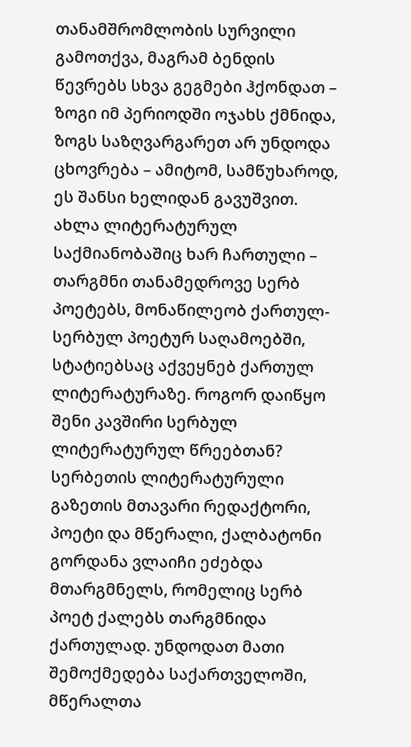თანამშრომლობის სურვილი გამოთქვა, მაგრამ ბენდის წევრებს სხვა გეგმები ჰქონდათ – ზოგი იმ პერიოდში ოჯახს ქმნიდა, ზოგს საზღვარგარეთ არ უნდოდა ცხოვრება – ამიტომ, სამწუხაროდ, ეს შანსი ხელიდან გავუშვით.
ახლა ლიტერატურულ საქმიანობაშიც ხარ ჩართული – თარგმნი თანამედროვე სერბ პოეტებს, მონაწილეობ ქართულ-სერბულ პოეტურ საღამოებში, სტატიებსაც აქვეყნებ ქართულ ლიტერატურაზე. როგორ დაიწყო შენი კავშირი სერბულ ლიტერატურულ წრეებთან?
სერბეთის ლიტერატურული გაზეთის მთავარი რედაქტორი, პოეტი და მწერალი, ქალბატონი გორდანა ვლაიჩი ეძებდა მთარგმნელს, რომელიც სერბ პოეტ ქალებს თარგმნიდა ქართულად. უნდოდათ მათი შემოქმედება საქართველოში, მწერალთა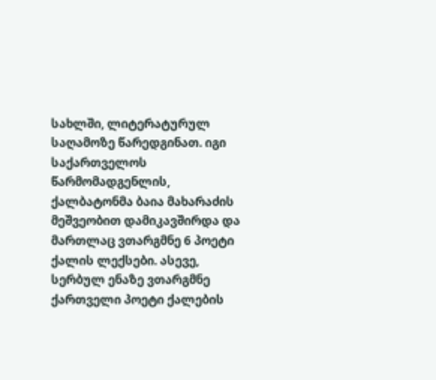სახლში, ლიტერატურულ საღამოზე წარედგინათ. იგი საქართველოს წარმომადგენლის, ქალბატონმა ბაია მახარაძის მეშვეობით დამიკავშირდა და მართლაც ვთარგმნე 6 პოეტი ქალის ლექსები. ასევე, სერბულ ენაზე ვთარგმნე ქართველი პოეტი ქალების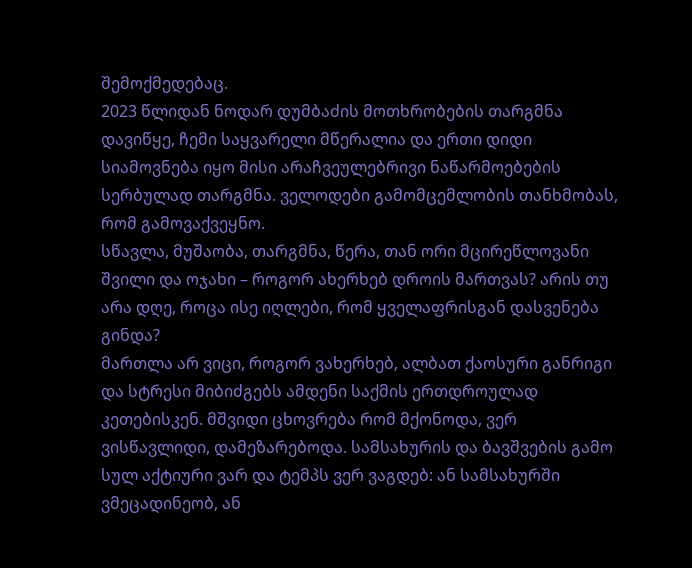შემოქმედებაც.
2023 წლიდან ნოდარ დუმბაძის მოთხრობების თარგმნა დავიწყე, ჩემი საყვარელი მწერალია და ერთი დიდი სიამოვნება იყო მისი არაჩვეულებრივი ნაწარმოებების სერბულად თარგმნა. ველოდები გამომცემლობის თანხმობას, რომ გამოვაქვეყნო.
სწავლა, მუშაობა, თარგმნა, წერა, თან ორი მცირეწლოვანი შვილი და ოჯახი – როგორ ახერხებ დროის მართვას? არის თუ არა დღე, როცა ისე იღლები, რომ ყველაფრისგან დასვენება გინდა?
მართლა არ ვიცი, როგორ ვახერხებ, ალბათ ქაოსური განრიგი და სტრესი მიბიძგებს ამდენი საქმის ერთდროულად კეთებისკენ. მშვიდი ცხოვრება რომ მქონოდა, ვერ ვისწავლიდი, დამეზარებოდა. სამსახურის და ბავშვების გამო სულ აქტიური ვარ და ტემპს ვერ ვაგდებ: ან სამსახურში ვმეცადინეობ, ან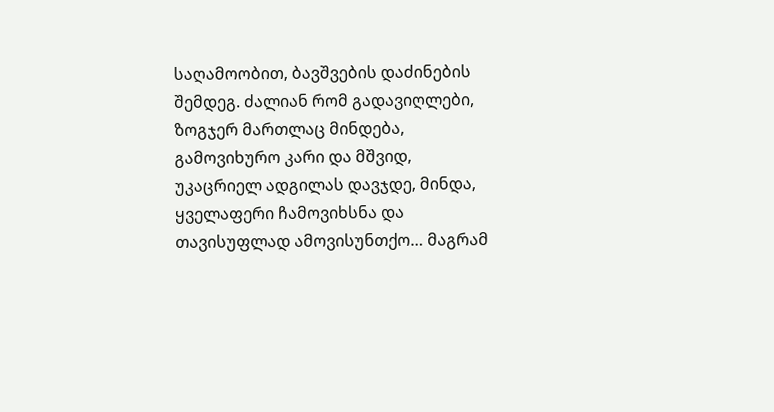საღამოობით, ბავშვების დაძინების შემდეგ. ძალიან რომ გადავიღლები, ზოგჯერ მართლაც მინდება, გამოვიხურო კარი და მშვიდ, უკაცრიელ ადგილას დავჯდე, მინდა, ყველაფერი ჩამოვიხსნა და თავისუფლად ამოვისუნთქო… მაგრამ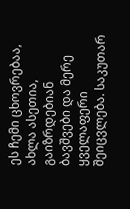ეს ჩემი ცხოვრებაა, ახლა ასეთია, გაიზრდებიან ბავშვები და მერე ყველაფერი შეიცვლება. საკუთარ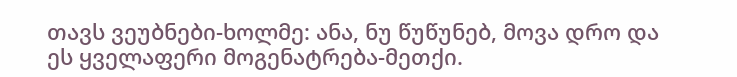თავს ვეუბნები-ხოლმე: ანა, ნუ წუწუნებ, მოვა დრო და ეს ყველაფერი მოგენატრება-მეთქი.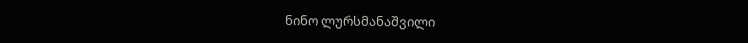ნინო ლურსმანაშვილი